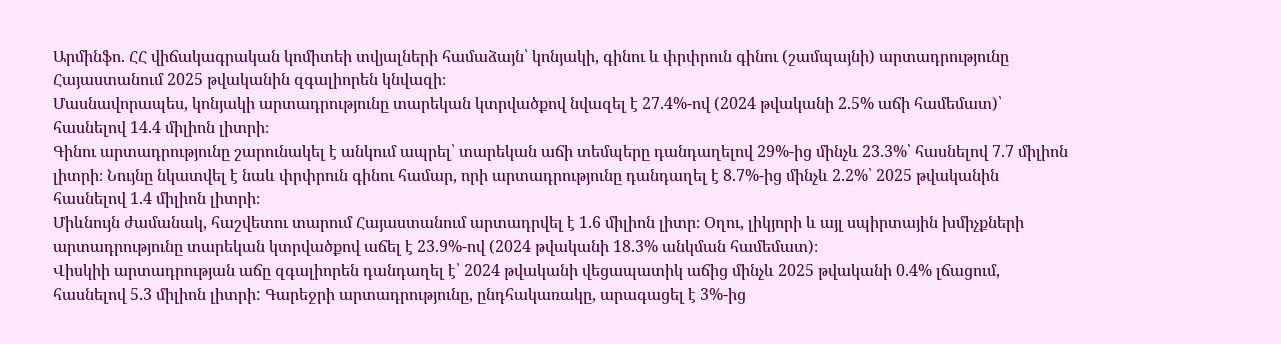Արմինֆո. ՀՀ վիճակագրական կոմիտեի տվյալների համաձայն՝ կոնյակի, գինու և փրփրուն գինու (շամպայնի) արտադրությունը Հայաստանում 2025 թվականին զգալիորեն կնվազի։
Մասնավորապես, կոնյակի արտադրությունը տարեկան կտրվածքով նվազել է 27.4%-ով (2024 թվականի 2.5% աճի համեմատ)՝ հասնելով 14.4 միլիոն լիտրի։
Գինու արտադրությունը շարունակել է անկում ապրել՝ տարեկան աճի տեմպերը դանդաղելով 29%-ից մինչև 23.3%՝ հասնելով 7.7 միլիոն լիտրի։ Նույնը նկատվել է նաև փրփրուն գինու համար, որի արտադրությունը դանդաղել է 8.7%-ից մինչև 2.2%՝ 2025 թվականին հասնելով 1.4 միլիոն լիտրի։
Միևնույն ժամանակ, հաշվետու տարում Հայաստանում արտադրվել է 1.6 միլիոն լիտր։ Օղու, լիկյորի և այլ սպիրտային խմիչքների արտադրությունը տարեկան կտրվածքով աճել է 23.9%-ով (2024 թվականի 18.3% անկման համեմատ)։
Վիսկիի արտադրության աճը զգալիորեն դանդաղել է՝ 2024 թվականի վեցապատիկ աճից մինչև 2025 թվականի 0.4% լճացում, հասնելով 5.3 միլիոն լիտրի: Գարեջրի արտադրությունը, ընդհակառակը, արագացել է 3%-ից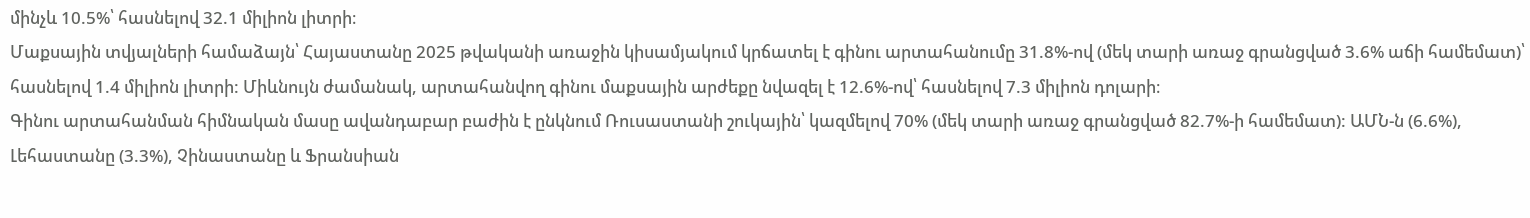մինչև 10.5%՝ հասնելով 32.1 միլիոն լիտրի։
Մաքսային տվյալների համաձայն՝ Հայաստանը 2025 թվականի առաջին կիսամյակում կրճատել է գինու արտահանումը 31.8%-ով (մեկ տարի առաջ գրանցված 3.6% աճի համեմատ)՝ հասնելով 1.4 միլիոն լիտրի: Միևնույն ժամանակ, արտահանվող գինու մաքսային արժեքը նվազել է 12.6%-ով՝ հասնելով 7.3 միլիոն դոլարի։
Գինու արտահանման հիմնական մասը ավանդաբար բաժին է ընկնում Ռուսաստանի շուկային՝ կազմելով 70% (մեկ տարի առաջ գրանցված 82.7%-ի համեմատ): ԱՄՆ-ն (6.6%), Լեհաստանը (3.3%), Չինաստանը և Ֆրանսիան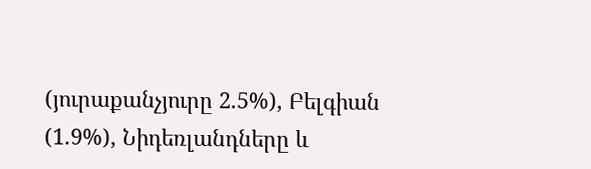(յուրաքանչյուրը 2.5%), Բելգիան (1.9%), Նիդեռլանդները և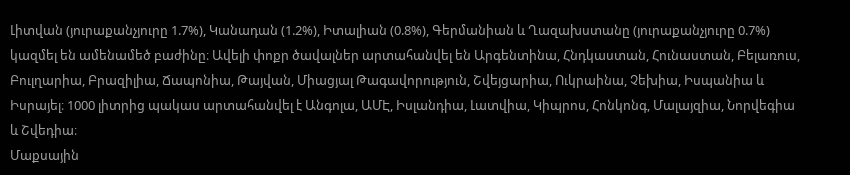Լիտվան (յուրաքանչյուրը 1.7%), Կանադան (1.2%), Իտալիան (0.8%), Գերմանիան և Ղազախստանը (յուրաքանչյուրը 0.7%) կազմել են ամենամեծ բաժինը։ Ավելի փոքր ծավալներ արտահանվել են Արգենտինա, Հնդկաստան, Հունաստան, Բելառուս, Բուլղարիա, Բրազիլիա, Ճապոնիա, Թայվան, Միացյալ Թագավորություն, Շվեյցարիա, Ուկրաինա, Չեխիա, Իսպանիա և Իսրայել։ 1000 լիտրից պակաս արտահանվել է Անգոլա, ԱՄԷ, Իսլանդիա, Լատվիա, Կիպրոս, Հոնկոնգ, Մալայզիա, Նորվեգիա և Շվեդիա։
Մաքսային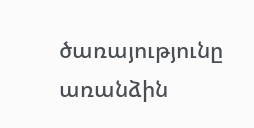ծառայությունը առանձին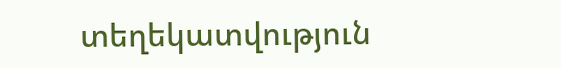տեղեկատվություն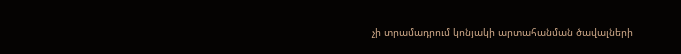չի տրամադրում կոնյակի արտահանման ծավալների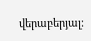վերաբերյալ։